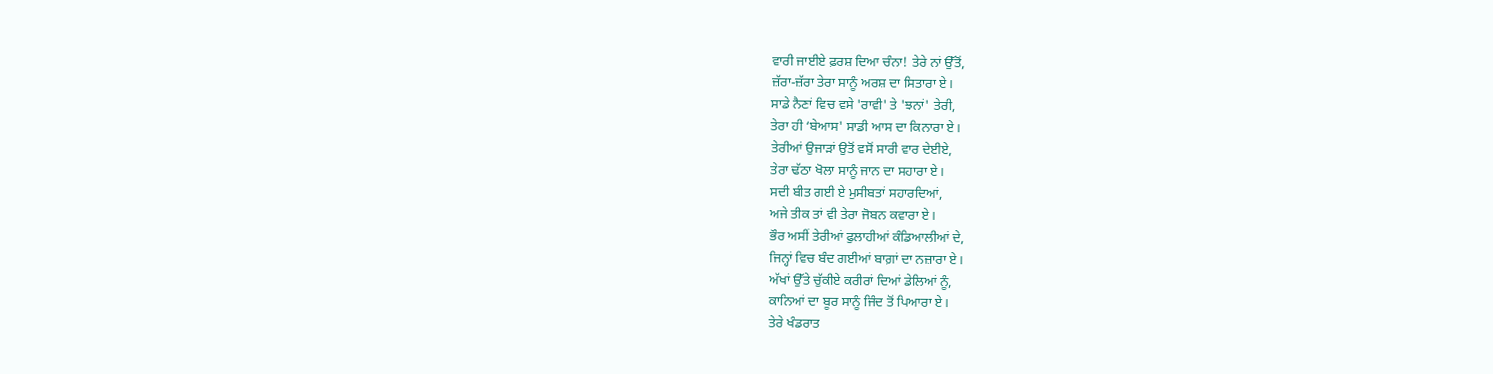ਵਾਰੀ ਜਾਈਏ ਫ਼ਰਸ਼ ਦਿਆ ਚੰਨਾ! ਤੇਰੇ ਨਾਂ ਉੱਤੋਂ,
ਜ਼ੱਰਾ-ਜ਼ੱਰਾ ਤੇਰਾ ਸਾਨੂੰ ਅਰਸ਼ ਦਾ ਸਿਤਾਰਾ ਏ।
ਸਾਡੇ ਨੈਣਾਂ ਵਿਚ ਵਸੇ 'ਰਾਵੀ' ਤੇ 'ਝਨਾਂ' ਤੇਰੀ,
ਤੇਰਾ ਹੀ ‘ਬੇਆਸ' ਸਾਡੀ ਆਸ ਦਾ ਕਿਨਾਰਾ ਏ।
ਤੇਰੀਆਂ ਉਜਾੜਾਂ ਉਤੋਂ ਵਸੋਂ ਸਾਰੀ ਵਾਰ ਦੇਈਏ,
ਤੇਰਾ ਢੱਠਾ ਖੋਲਾ ਸਾਨੂੰ ਜਾਨ ਦਾ ਸਹਾਰਾ ਏ।
ਸਦੀ ਬੀਤ ਗਈ ਏ ਮੁਸੀਬਤਾਂ ਸਹਾਰਦਿਆਂ,
ਅਜੇ ਤੀਕ ਤਾਂ ਵੀ ਤੇਰਾ ਜੋਬਨ ਕਵਾਰਾ ਏ।
ਭੌਰ ਅਸੀਂ ਤੇਰੀਆਂ ਫੁਲਾਹੀਆਂ ਕੰਡਿਆਲੀਆਂ ਦੇ,
ਜਿਨ੍ਹਾਂ ਵਿਚ ਬੰਦ ਗਈਆਂ ਬਾਗ਼ਾਂ ਦਾ ਨਜ਼ਾਰਾ ਏ।
ਅੱਖਾਂ ਉੱਤੇ ਚੁੱਕੀਏ ਕਰੀਰਾਂ ਦਿਆਂ ਡੇਲਿਆਂ ਨੂੰ,
ਕਾਨਿਆਂ ਦਾ ਬੂਰ ਸਾਨੂੰ ਜਿੰਦ ਤੋਂ ਪਿਆਰਾ ਏ।
ਤੇਰੇ ਖੰਡਰਾਤ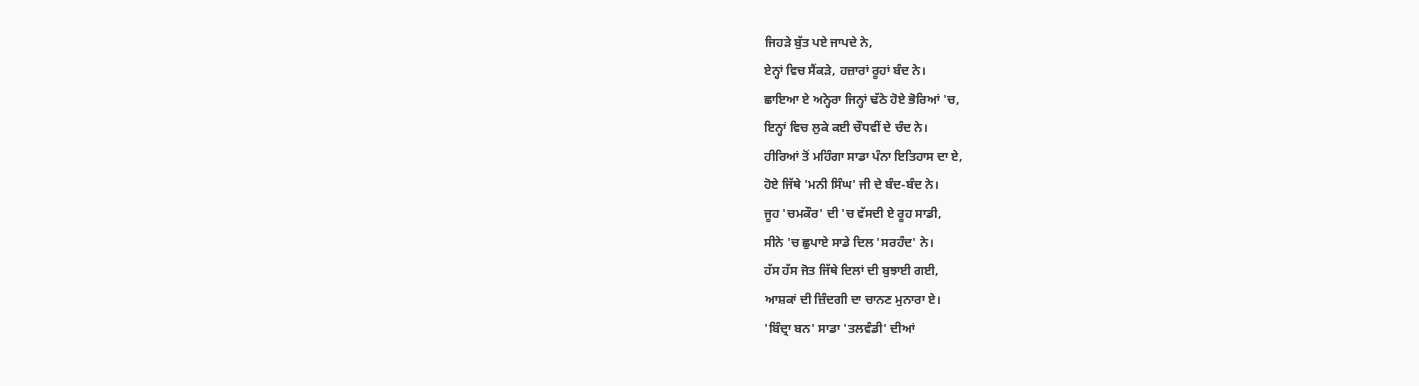ਜਿਹੜੇ ਬੁੱਤ ਪਏ ਜਾਪਦੇ ਨੇ,
ਏਨ੍ਹਾਂ ਵਿਚ ਸੈਂਕੜੇ, ਹਜ਼ਾਰਾਂ ਰੂਹਾਂ ਬੰਦ ਨੇ।
ਛਾਇਆ ਏ ਅਨ੍ਹੇਰਾ ਜਿਨ੍ਹਾਂ ਢੱਠੇ ਹੋਏ ਭੋਰਿਆਂ 'ਚ,
ਇਨ੍ਹਾਂ ਵਿਚ ਲੁਕੇ ਕਈ ਚੌਧਵੀਂ ਦੇ ਚੰਦ ਨੇ।
ਹੀਰਿਆਂ ਤੋਂ ਮਹਿੰਗਾ ਸਾਡਾ ਪੰਨਾ ਇਤਿਹਾਸ ਦਾ ਏ,
ਹੋਏ ਜਿੱਥੇ 'ਮਨੀ ਸਿੰਘ' ਜੀ ਦੇ ਬੰਦ-ਬੰਦ ਨੇ।
ਜੂਹ 'ਚਮਕੌਰ' ਦੀ 'ਚ ਵੱਸਦੀ ਏ ਰੂਹ ਸਾਡੀ,
ਸੀਨੇ 'ਚ ਛੁਪਾਏ ਸਾਡੇ ਦਿਲ 'ਸਰਹੰਦ' ਨੇ।
ਹੱਸ ਹੱਸ ਜੋਤ ਜਿੱਥੇ ਦਿਲਾਂ ਦੀ ਬੁਝਾਈ ਗਈ,
ਆਸ਼ਕਾਂ ਦੀ ਜ਼ਿੰਦਗੀ ਦਾ ਚਾਨਣ ਮੁਨਾਰਾ ਏ।
'ਬਿੰਦ੍ਰਾ ਬਨ' ਸਾਡਾ 'ਤਲਵੰਡੀ' ਦੀਆਂ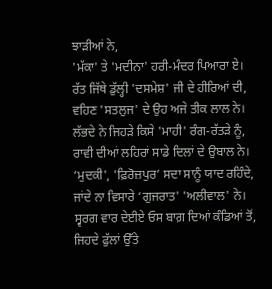ਝਾੜੀਆਂ ਨੇ,
'ਮੱਕਾ' ਤੇ 'ਮਦੀਨਾ' ਹਰੀ-ਮੰਦਰ ਪਿਆਰਾ ਏ।
ਰੱਤ ਜਿੱਥੇ ਡੁੱਲ੍ਹੀ 'ਦਸਮੇਸ਼' ਜੀ ਦੇ ਹੀਰਿਆਂ ਦੀ,
ਵਹਿਣ 'ਸਤਲੁਜ' ਦੇ ਉਹ ਅਜੇ ਤੀਕ ਲਾਲ ਨੇ।
ਲੱਭਦੇ ਨੇ ਜਿਹੜੇ ਕਿਸੇ 'ਮਾਹੀ' ਰੰਗ-ਰੱਤੜੇ ਨੂੰ,
ਰਾਵੀ ਦੀਆਂ ਲਹਿਰਾਂ ਸਾਡੇ ਦਿਲਾਂ ਦੇ ਉਬਾਲ ਨੇ।
‘ਮੁਦਕੀ', 'ਫ਼ਿਰੋਜ਼ਪੁਰ’ ਸਦਾ ਸਾਨੂੰ ਯਾਦ ਰਹਿੰਦੇ,
ਜਾਂਦੇ ਨਾ ਵਿਸਾਰੇ ‘ਗੁਜਰਾਤ' 'ਅਲੀਵਾਲ' ਨੇ।
ਸ੍ਵਰਗ ਵਾਰ ਦੇਈਏ ਓਸ ਬਾਗ਼ ਦਿਆਂ ਕੰਡਿਆਂ ਤੋਂ,
ਜਿਹਦੇ ਫੁੱਲਾਂ ਉੱਤੇ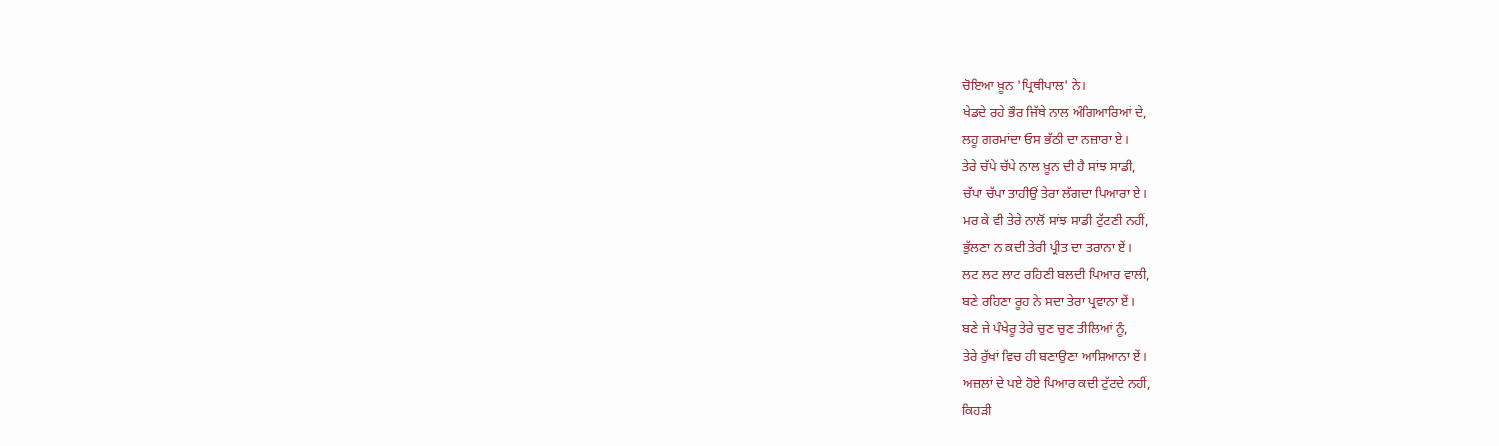ਚੋਇਆ ਖ਼ੂਨ 'ਪ੍ਰਿਥੀਪਾਲ' ਨੇ।
ਖੇਡਦੇ ਰਹੇ ਭੌਰ ਜਿੱਥੇ ਨਾਲ ਅੰਗਿਆਰਿਆਂ ਦੇ,
ਲਹੂ ਗਰਮਾਂਦਾ ਓਸ ਭੱਠੀ ਦਾ ਨਜ਼ਾਰਾ ਏ।
ਤੇਰੇ ਚੱਪੇ ਚੱਪੇ ਨਾਲ ਖ਼ੂਨ ਦੀ ਹੈ ਸਾਂਝ ਸਾਡੀ,
ਚੱਪਾ ਚੱਪਾ ਤਾਹੀਉਂ ਤੇਰਾ ਲੱਗਦਾ ਪਿਆਰਾ ਏ।
ਮਰ ਕੇ ਵੀ ਤੇਰੇ ਨਾਲੋਂ ਸਾਂਝ ਸਾਡੀ ਟੁੱਟਣੀ ਨਹੀਂ,
ਭੁੱਲਣਾ ਨ ਕਦੀ ਤੇਰੀ ਪ੍ਰੀਤ ਦਾ ਤਰਾਨਾ ਏਂ।
ਲਟ ਲਟ ਲਾਟ ਰਹਿਣੀ ਬਲਦੀ ਪਿਆਰ ਵਾਲੀ,
ਬਣੇ ਰਹਿਣਾ ਰੂਹ ਨੇ ਸਦਾ ਤੇਰਾ ਪ੍ਰਵਾਨਾ ਏਂ।
ਬਣੇ ਜੇ ਪੰਖੇਰੂ ਤੇਰੇ ਚੁਣ ਚੁਣ ਤੀਲਿਆਂ ਨੂੰ,
ਤੇਰੇ ਰੁੱਖਾਂ ਵਿਚ ਹੀ ਬਣਾਉਣਾ ਆਸ਼ਿਆਨਾ ਏਂ।
ਅਜ਼ਲਾਂ ਦੇ ਪਏ ਹੋਏ ਪਿਆਰ ਕਦੀ ਟੁੱਟਦੇ ਨਹੀਂ,
ਕਿਹੜੀ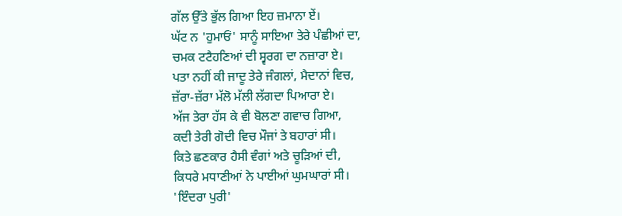ਗੱਲ ਉੱਤੇ ਭੁੱਲ ਗਿਆ ਇਹ ਜ਼ਮਾਨਾ ਏਂ।
ਘੱਟ ਨ 'ਹੁਮਾਓਂ' ਸਾਨੂੰ ਸਾਇਆ ਤੇਰੇ ਪੰਛੀਆਂ ਦਾ,
ਚਮਕ ਟਟੈਹਣਿਆਂ ਦੀ ਸ੍ਵਰਗ ਦਾ ਨਜ਼ਾਰਾ ਏ।
ਪਤਾ ਨਹੀਂ ਕੀ ਜਾਦੂ ਤੇਰੇ ਜੰਗਲਾਂ, ਮੈਦਾਨਾਂ ਵਿਚ,
ਜ਼ੱਰਾ-ਜ਼ੱਰਾ ਮੱਲੋ ਮੱਲੀ ਲੱਗਦਾ ਪਿਆਰਾ ਏ।
ਅੱਜ ਤੇਰਾ ਹੱਸ ਕੇ ਵੀ ਬੋਲਣਾ ਗਵਾਚ ਗਿਆ,
ਕਦੀ ਤੇਰੀ ਗੋਦੀ ਵਿਚ ਮੌਜਾਂ ਤੇ ਬਹਾਰਾਂ ਸੀ।
ਕਿਤੇ ਛਣਕਾਰ ਹੈਸੀ ਵੰਗਾਂ ਅਤੇ ਚੂੜਿਆਂ ਦੀ,
ਕਿਧਰੇ ਮਧਾਣੀਆਂ ਨੇ ਪਾਈਆਂ ਘੁਮਘਾਰਾਂ ਸੀ।
'ਇੰਦਰਾ ਪੁਰੀ'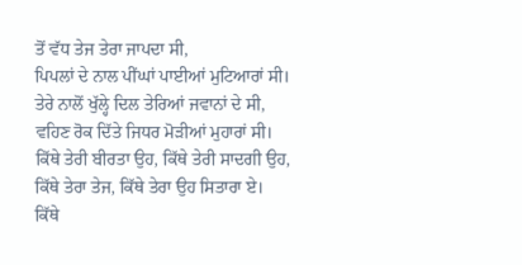ਤੋਂ ਵੱਧ ਤੇਜ ਤੇਰਾ ਜਾਪਦਾ ਸੀ,
ਪਿਪਲਾਂ ਦੇ ਨਾਲ ਪੀਂਘਾਂ ਪਾਈਆਂ ਮੁਟਿਆਰਾਂ ਸੀ।
ਤੇਰੇ ਨਾਲੋਂ ਖੁੱਲ੍ਹੇ ਦਿਲ ਤੇਰਿਆਂ ਜਵਾਨਾਂ ਦੇ ਸੀ,
ਵਹਿਣ ਰੋਕ ਦਿੱਤੇ ਜਿਧਰ ਮੋੜੀਆਂ ਮੁਹਾਰਾਂ ਸੀ।
ਕਿੱਥੇ ਤੇਰੀ ਬੀਰਤਾ ਉਹ, ਕਿੱਥੇ ਤੇਰੀ ਸਾਦਗੀ ਉਹ,
ਕਿੱਥੇ ਤੇਰਾ ਤੇਜ, ਕਿੱਥੇ ਤੇਰਾ ਉਹ ਸਿਤਾਰਾ ਏ।
ਕਿੱਥੇ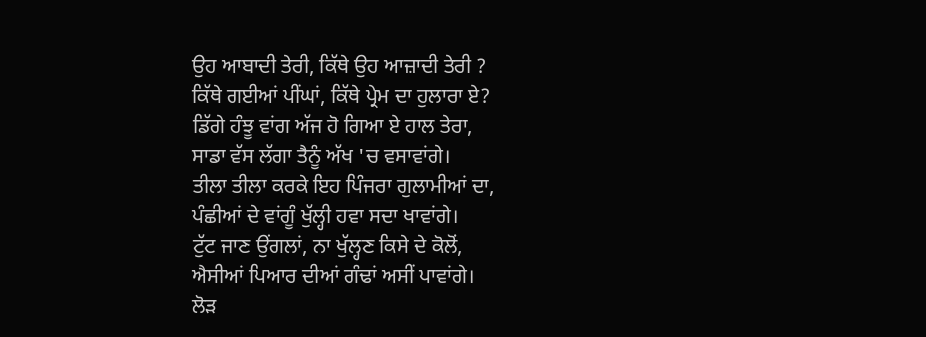ਉਹ ਆਬਾਦੀ ਤੇਰੀ, ਕਿੱਥੇ ਉਹ ਆਜ਼ਾਦੀ ਤੇਰੀ ?
ਕਿੱਥੇ ਗਈਆਂ ਪੀਂਘਾਂ, ਕਿੱਥੇ ਪ੍ਰੇਮ ਦਾ ਹੁਲਾਰਾ ਏ?
ਡਿੱਗੇ ਹੰਝੂ ਵਾਂਗ ਅੱਜ ਹੋ ਗਿਆ ਏ ਹਾਲ ਤੇਰਾ,
ਸਾਡਾ ਵੱਸ ਲੱਗਾ ਤੈਨੂੰ ਅੱਖ 'ਚ ਵਸਾਵਾਂਗੇ।
ਤੀਲਾ ਤੀਲਾ ਕਰਕੇ ਇਹ ਪਿੰਜਰਾ ਗੁਲਾਮੀਆਂ ਦਾ,
ਪੰਛੀਆਂ ਦੇ ਵਾਂਗੂੰ ਖੁੱਲ੍ਹੀ ਹਵਾ ਸਦਾ ਖਾਵਾਂਗੇ।
ਟੁੱਟ ਜਾਣ ਉਂਗਲਾਂ, ਨਾ ਖੁੱਲ੍ਹਣ ਕਿਸੇ ਦੇ ਕੋਲੋਂ,
ਐਸੀਆਂ ਪਿਆਰ ਦੀਆਂ ਗੰਢਾਂ ਅਸੀਂ ਪਾਵਾਂਗੇ।
ਲੋੜ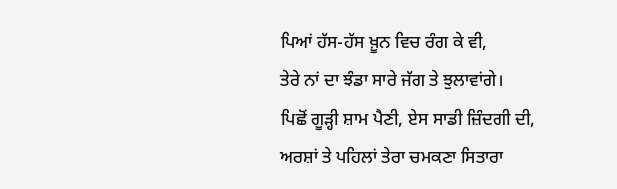ਪਿਆਂ ਹੱਸ-ਹੱਸ ਖ਼ੂਨ ਵਿਚ ਰੰਗ ਕੇ ਵੀ,
ਤੇਰੇ ਨਾਂ ਦਾ ਝੰਡਾ ਸਾਰੇ ਜੱਗ ਤੇ ਝੁਲਾਵਾਂਗੇ।
ਪਿਛੋਂ ਗੂੜ੍ਹੀ ਸ਼ਾਮ ਪੈਣੀ, ਏਸ ਸਾਡੀ ਜ਼ਿੰਦਗੀ ਦੀ,
ਅਰਸ਼ਾਂ ਤੇ ਪਹਿਲਾਂ ਤੇਰਾ ਚਮਕਣਾ ਸਿਤਾਰਾ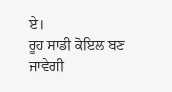ਏ।
ਰੂਹ ਸਾਡੀ ਕੋਇਲ ਬਣ ਜਾਵੇਗੀ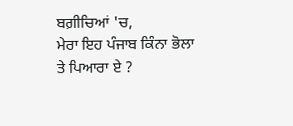ਬਗ਼ੀਚਿਆਂ 'ਚ,
ਮੇਰਾ ਇਹ ਪੰਜਾਬ ਕਿੰਨਾ ਭੋਲਾ ਤੇ ਪਿਆਰਾ ਏ ?